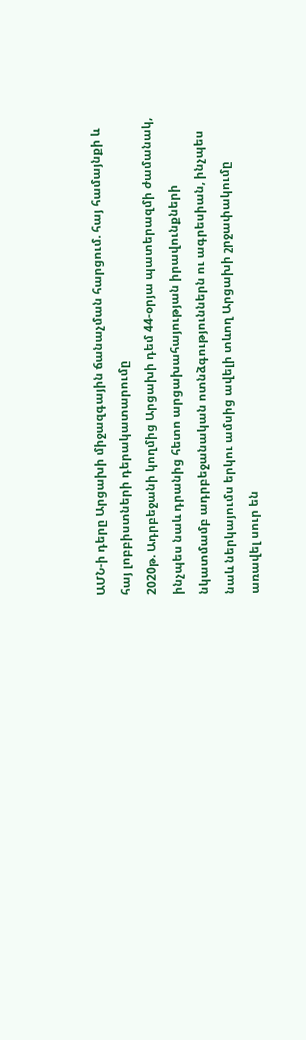ԱՄՆ-ի դերը Արցախի միջազգային ճանաչման հարցում. հայ համայնքի և հայ լոբբիստների դերակատարումը
2020թ. Ադրբեջանի կողմից Արցախի դեմ 44-օրյա պատերազմի ժամանակ, ինչպես նաև դրանից հետո արցախահայության իրավունքների նկատմամբ ադրբեջանական ոտնձգություններն ու ագրեսիան, ինչպես նաև ներկայումս երկու ամսից ավելի տևող Արցախի շրջափակումը առավել սուր են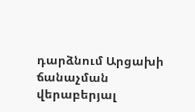դարձնում Արցախի ճանաչման վերաբերյալ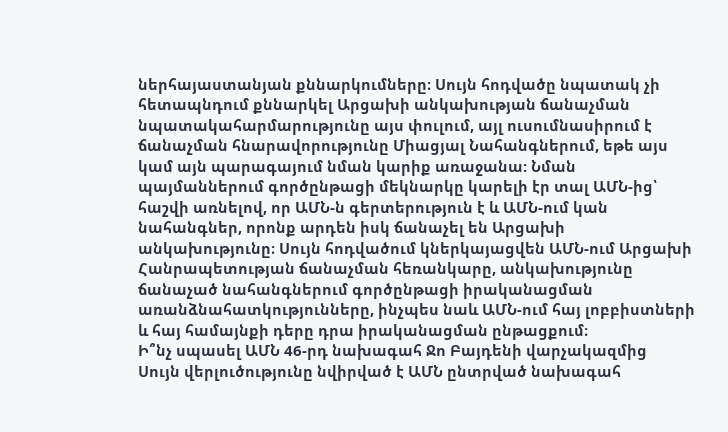ներհայաստանյան քննարկումները։ Սույն հոդվածը նպատակ չի հետապնդում քննարկել Արցախի անկախության ճանաչման նպատակահարմարությունը այս փուլում, այլ ուսումնասիրում է ճանաչման հնարավորությունը Միացյալ Նահանգներում, եթե այս կամ այն պարագայում նման կարիք առաջանա: Նման պայմաններում գործընթացի մեկնարկը կարելի էր տալ ԱՄՆ-ից՝ հաշվի առնելով, որ ԱՄՆ-ն գերտերություն է և ԱՄՆ-ում կան նահանգներ, որոնք արդեն իսկ ճանաչել են Արցախի անկախությունը։ Սույն հոդվածում կներկայացվեն ԱՄՆ-ում Արցախի Հանրապետության ճանաչման հեռանկարը, անկախությունը ճանաչած նահանգներում գործընթացի իրականացման առանձնահատկությունները, ինչպես նաև ԱՄՆ-ում հայ լոբբիստների և հայ համայնքի դերը դրա իրականացման ընթացքում։
Ի՞նչ սպասել ԱՄՆ 46-րդ նախագահ Ջո Բայդենի վարչակազմից
Սույն վերլուծությունը նվիրված է ԱՄՆ ընտրված նախագահ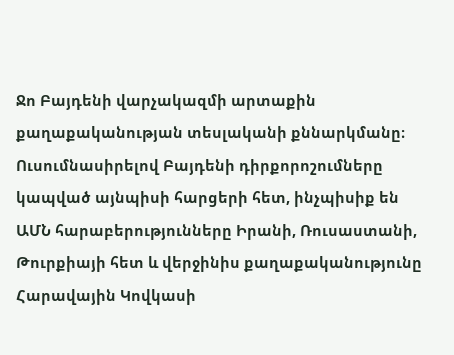Ջո Բայդենի վարչակազմի արտաքին քաղաքականության տեսլականի քննարկմանը։ Ուսումնասիրելով Բայդենի դիրքորոշումները կապված այնպիսի հարցերի հետ, ինչպիսիք են ԱՄՆ հարաբերությունները Իրանի, Ռուսաստանի, Թուրքիայի հետ և վերջինիս քաղաքականությունը Հարավային Կովկասի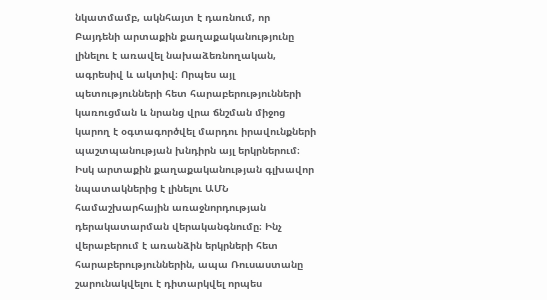նկատմամբ, ակնհայտ է դառնում, որ Բայդենի արտաքին քաղաքականությունը լինելու է առավել նախաձեռնողական, ագրեսիվ և ակտիվ։ Որպես այլ պետությունների հետ հարաբերությունների կառուցման և նրանց վրա ճնշման միջոց կարող է օգտագործվել մարդու իրավունքների պաշտպանության խնդիրն այլ երկրներում։ Իսկ արտաքին քաղաքականության գլխավոր նպատակներից է լինելու ԱՄՆ համաշխարհային առաջնորդության դերակատարման վերականգնումը։ Ինչ վերաբերում է առանձին երկրների հետ հարաբերություններին, ապա Ռուսաստանը շարունակվելու է դիտարկվել որպես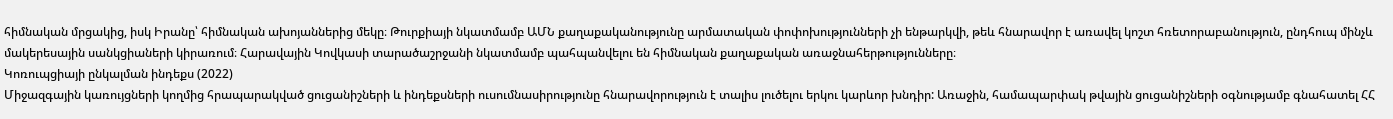հիմնական մրցակից, իսկ Իրանը՝ հիմնական ախոյաններից մեկը։ Թուրքիայի նկատմամբ ԱՄՆ քաղաքականությունը արմատական փոփոխությունների չի ենթարկվի, թեև հնարավոր է առավել կոշտ հռետորաբանություն, ընդհուպ մինչև մակերեսային սանկցիաների կիրառում։ Հարավային Կովկասի տարածաշրջանի նկատմամբ պահպանվելու են հիմնական քաղաքական առաջնահերթությունները։
Կոռուպցիայի ընկալման ինդեքս (2022)
Միջազգային կառույցների կողմից հրապարակված ցուցանիշների և ինդեքսների ուսումնասիրությունը հնարավորություն է տալիս լուծելու երկու կարևոր խնդիր: Առաջին, համապարփակ թվային ցուցանիշների օգնությամբ գնահատել ՀՀ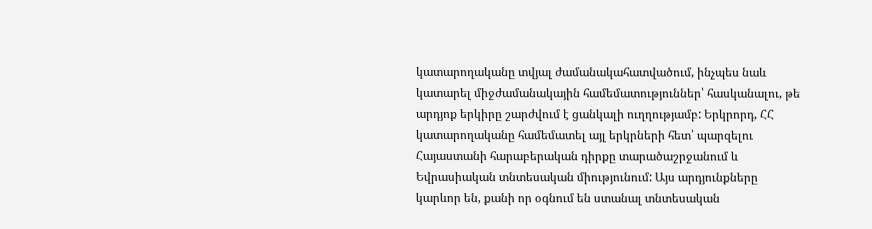կատարողականը տվյալ ժամանակահատվածում, ինչպես նաև կատարել միջժամանակային համեմատություններ՝ հասկանալու, թե արդյոք երկիրը շարժվում է ցանկալի ուղղությամբ: Երկրորդ, ՀՀ կատարողականը համեմատել այլ երկրների հետ՝ պարզելու Հայաստանի հարաբերական դիրքը տարածաշրջանում և Եվրասիական տնտեսական միությունում: Այս արդյունքները կարևոր են, քանի որ օգնում են ստանալ տնտեսական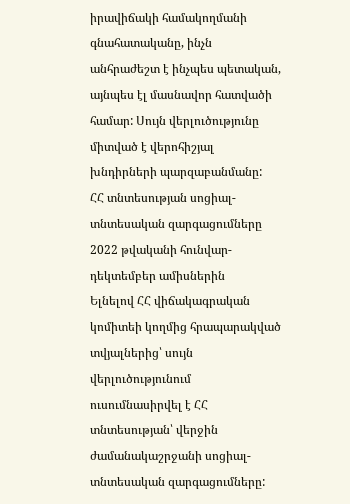իրավիճակի համակողմանի գնահատականը, ինչն անհրաժեշտ է ինչպես պետական, այնպես էլ մասնավոր հատվածի համար: Սույն վերլուծությունը միտված է վերոհիշյալ խնդիրների պարզաբանմանը:
ՀՀ տնտեսության սոցիալ-տնտեսական զարգացումները 2022 թվականի հունվար-դեկտեմբեր ամիսներին
Ելնելով ՀՀ վիճակագրական կոմիտեի կողմից հրապարակված տվյալներից՝ սույն վերլուծությունում ուսումնասիրվել է ՀՀ տնտեսության՝ վերջին ժամանակաշրջանի սոցիալ-տնտեսական զարգացումները: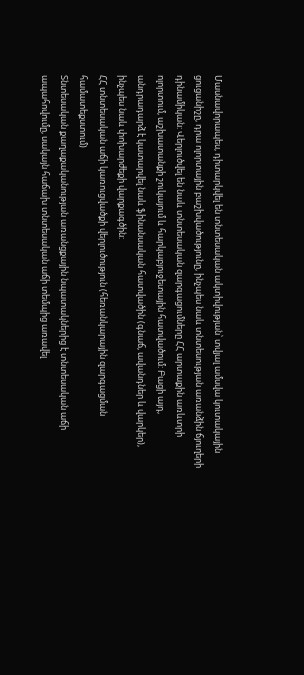Մասնավորապես, դիտարկվել են տնտեսական ակտիվության՝ տվյալ ամսվա կուտակային ցուցանիշը, դրա ոլորտային բաշխվածությունը, ինչպես նաև տնտեսության առանձին ճյուղերի դինամիկան: Վերլուծվել են նաև տնտեսական զարգացումները ՀՀ արտաքին առևտրի ոլորտում, աշխատանքի շուկայում և հարկաբյուջետային հատվածում: Բացի այդ, անդրադարձ է կատարվել նաև ֆինանսական հատվածին (գնաճ, ավանդներ և վարկեր), ինչպես նաև փոխարժեքի վարքագծին:
ՀՀ տնտեսական աճի կառուցվածքի վերլուծություն (հեռանկարային զարգացման համատեքստում)
Տնտեսական քաղաքականության առանցքային նպատակներից է տնտեսական աճի ապահովումը, սակայն հաճախ տնտեսական աճի տեմպից առավել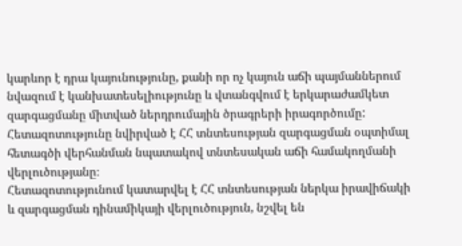կարևոր է դրա կայունությունը, քանի որ ոչ կայուն աճի պայմաններում նվազում է կանխատեսելիությունը և վտանգվում է երկարաժամկետ զարգացմանը միտված ներդրումային ծրագրերի իրագործումը:
Հետազոտությունը նվիրված է ՀՀ տնտեսության զարգացման օպտիմալ հետագծի վերհանման նպատակով տնտեսական աճի համակողմանի վերլուծությանը։
Հետազոտությունում կատարվել է ՀՀ տնտեսության ներկա իրավիճակի և զարգացման դինամիկայի վերլուծություն, նշվել են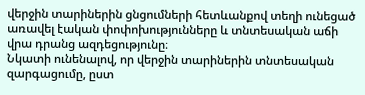վերջին տարիներին ցնցումների հետևանքով տեղի ունեցած առավել էական փոփոխությունները և տնտեսական աճի վրա դրանց ազդեցությունը։
Նկատի ունենալով, որ վերջին տարիներին տնտեսական զարգացումը, ըստ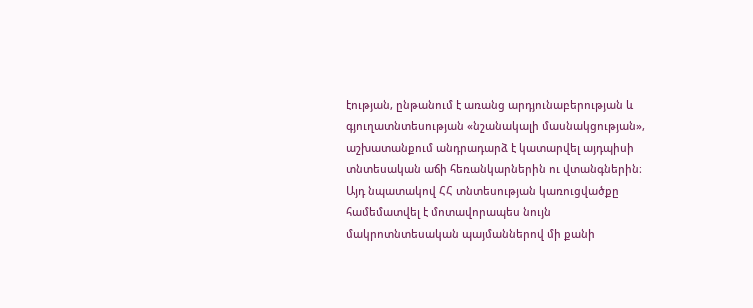էության, ընթանում է առանց արդյունաբերության և գյուղատնտեսության «նշանակալի մասնակցության», աշխատանքում անդրադարձ է կատարվել այդպիսի տնտեսական աճի հեռանկարներին ու վտանգներին։ Այդ նպատակով ՀՀ տնտեսության կառուցվածքը համեմատվել է մոտավորապես նույն մակրոտնտեսական պայմաններով մի քանի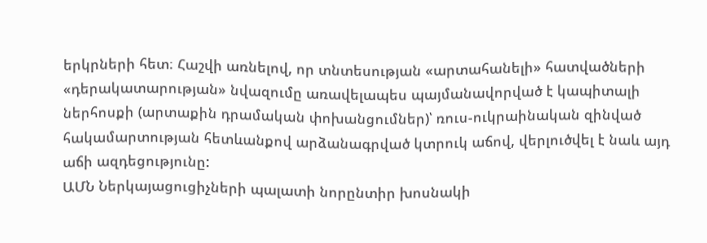երկրների հետ։ Հաշվի առնելով, որ տնտեսության «արտահանելի» հատվածների «դերակատարության» նվազումը առավելապես պայմանավորված է կապիտալի ներհոսքի (արտաքին դրամական փոխանցումներ)՝ ռուս-ուկրաինական զինված հակամարտության հետևանքով արձանագրված կտրուկ աճով, վերլուծվել է նաև այդ աճի ազդեցությունը:
ԱՄՆ Ներկայացուցիչների պալատի նորընտիր խոսնակի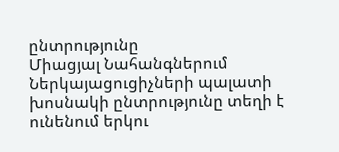ընտրությունը
Միացյալ Նահանգներում Ներկայացուցիչների պալատի խոսնակի ընտրությունը տեղի է ունենում երկու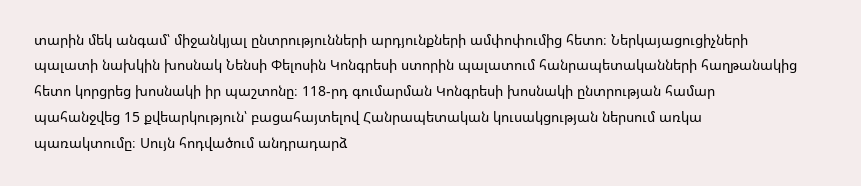տարին մեկ անգամ՝ միջանկյալ ընտրությունների արդյունքների ամփոփումից հետո։ Ներկայացուցիչների պալատի նախկին խոսնակ Նենսի Փելոսին Կոնգրեսի ստորին պալատում հանրապետականների հաղթանակից հետո կորցրեց խոսնակի իր պաշտոնը։ 118-րդ գումարման Կոնգրեսի խոսնակի ընտրության համար պահանջվեց 15 քվեարկություն՝ բացահայտելով Հանրապետական կուսակցության ներսում առկա պառակտումը։ Սույն հոդվածում անդրադարձ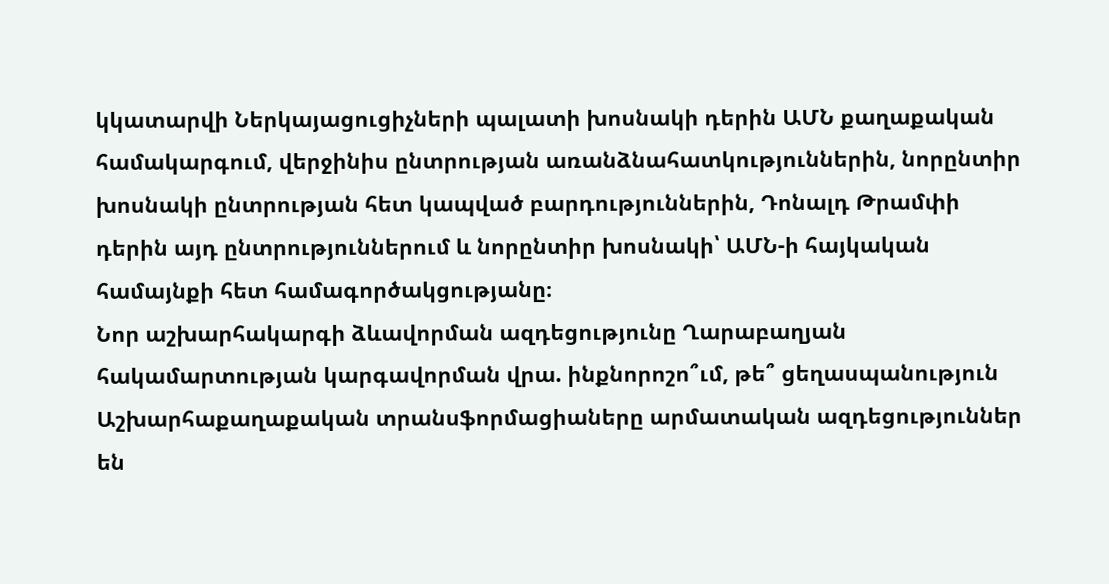կկատարվի Ներկայացուցիչների պալատի խոսնակի դերին ԱՄՆ քաղաքական համակարգում, վերջինիս ընտրության առանձնահատկություններին, նորընտիր խոսնակի ընտրության հետ կապված բարդություններին, Դոնալդ Թրամփի դերին այդ ընտրություններում և նորընտիր խոսնակի՝ ԱՄՆ-ի հայկական համայնքի հետ համագործակցությանը։
Նոր աշխարհակարգի ձևավորման ազդեցությունը Ղարաբաղյան հակամարտության կարգավորման վրա. ինքնորոշո՞ւմ, թե՞ ցեղասպանություն
Աշխարհաքաղաքական տրանսֆորմացիաները արմատական ազդեցություններ են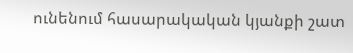ունենում հասարակական կյանքի շատ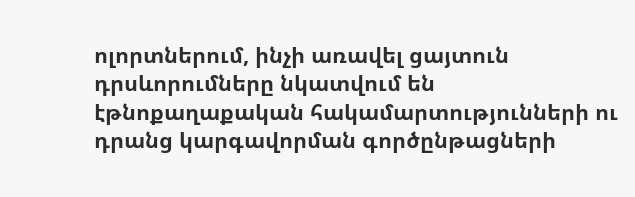ոլորտներում, ինչի առավել ցայտուն դրսևորումները նկատվում են էթնոքաղաքական հակամարտությունների ու դրանց կարգավորման գործընթացների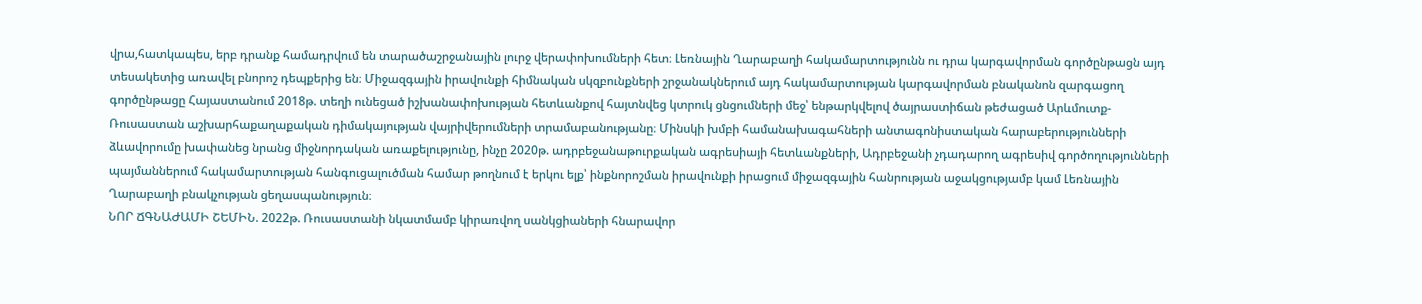վրա,հատկապես, երբ դրանք համադրվում են տարածաշրջանային լուրջ վերափոխումների հետ։ Լեռնային Ղարաբաղի հակամարտությունն ու դրա կարգավորման գործընթացն այդ տեսակետից առավել բնորոշ դեպքերից են։ Միջազգային իրավունքի հիմնական սկզբունքների շրջանակներում այդ հակամարտության կարգավորման բնականոն զարգացող գործընթացը Հայաստանում 2018թ. տեղի ունեցած իշխանափոխության հետևանքով հայտնվեց կտրուկ ցնցումների մեջ՝ ենթարկվելով ծայրաստիճան թեժացած Արևմուտք-Ռուսաստան աշխարհաքաղաքական դիմակայության վայրիվերումների տրամաբանությանը։ Մինսկի խմբի համանախագահների անտագոնիստական հարաբերությունների ձևավորումը խափանեց նրանց միջնորդական առաքելությունը, ինչը 2020թ. ադրբեջանաթուրքական ագրեսիայի հետևանքների, Ադրբեջանի չդադարող ագրեսիվ գործողությունների պայմաններում հակամարտության հանգուցալուծման համար թողնում է երկու ելք՝ ինքնորոշման իրավունքի իրացում միջազգային հանրության աջակցությամբ կամ Լեռնային Ղարաբաղի բնակչության ցեղասպանություն։
ՆՈՐ ՃԳՆԱԺԱՄԻ ՇԵՄԻՆ. 2022թ. Ռուսաստանի նկատմամբ կիրառվող սանկցիաների հնարավոր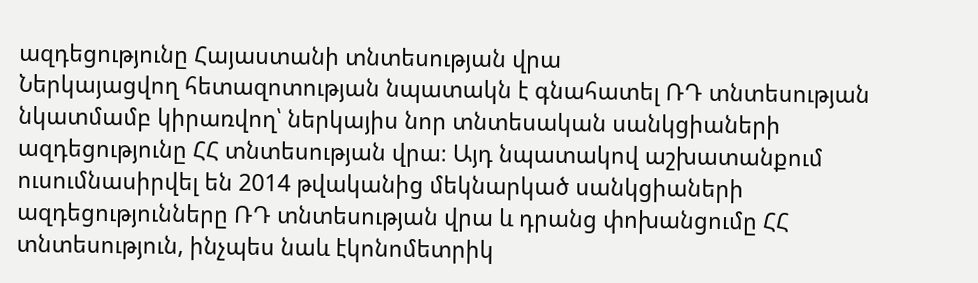ազդեցությունը Հայաստանի տնտեսության վրա
Ներկայացվող հետազոտության նպատակն է գնահատել ՌԴ տնտեսության նկատմամբ կիրառվող՝ ներկայիս նոր տնտեսական սանկցիաների ազդեցությունը ՀՀ տնտեսության վրա։ Այդ նպատակով աշխատանքում ուսումնասիրվել են 2014 թվականից մեկնարկած սանկցիաների ազդեցությունները ՌԴ տնտեսության վրա և դրանց փոխանցումը ՀՀ տնտեսություն, ինչպես նաև էկոնոմետրիկ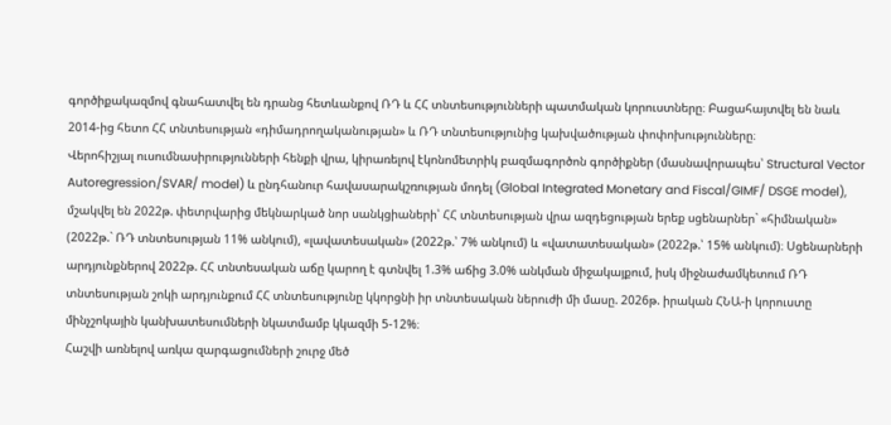գործիքակազմով գնահատվել են դրանց հետևանքով ՌԴ և ՀՀ տնտեսությունների պատմական կորուստները։ Բացահայտվել են նաև 2014-ից հետո ՀՀ տնտեսության «դիմադրողականության» և ՌԴ տնտեսությունից կախվածության փոփոխությունները։
Վերոհիշյալ ուսումնասիրությունների հենքի վրա, կիրառելով էկոնոմետրիկ բազմագործոն գործիքներ (մասնավորապես՝ Structural Vector Autoregression/SVAR/ model) և ընդհանուր հավասարակշռության մոդել (Global Integrated Monetary and Fiscal/GIMF/ DSGE model), մշակվել են 2022թ. փետրվարից մեկնարկած նոր սանկցիաների՝ ՀՀ տնտեսության վրա ազդեցության երեք սցենարներ` «հիմնական» (2022թ.` ՌԴ տնտեսության 11% անկում), «լավատեսական» (2022թ.՝ 7% անկում) և «վատատեսական» (2022թ.՝ 15% անկում)։ Սցենարների արդյունքներով 2022թ. ՀՀ տնտեսական աճը կարող է գտնվել 1.3% աճից 3.0% անկման միջակայքում, իսկ միջնաժամկետում ՌԴ տնտեսության շոկի արդյունքում ՀՀ տնտեսությունը կկորցնի իր տնտեսական ներուժի մի մասը. 2026թ. իրական ՀՆԱ-ի կորուստը մինչշոկային կանխատեսումների նկատմամբ կկազմի 5-12%։
Հաշվի առնելով առկա զարգացումների շուրջ մեծ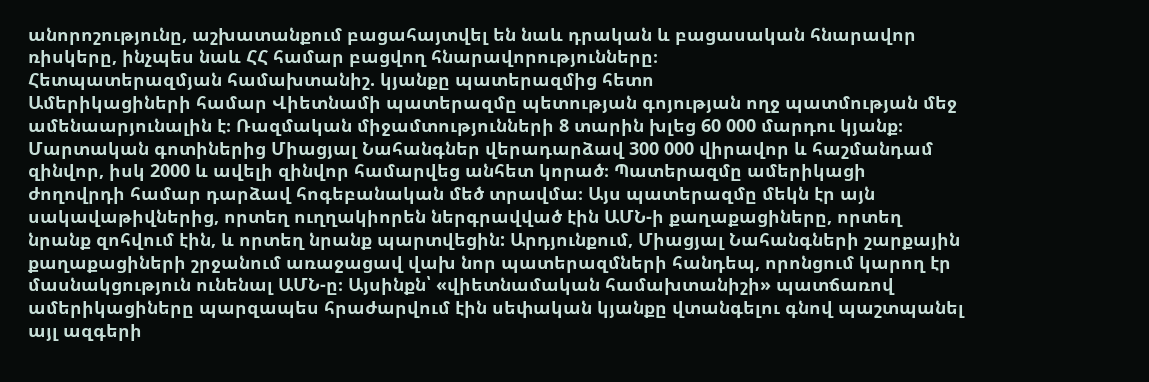անորոշությունը, աշխատանքում բացահայտվել են նաև դրական և բացասական հնարավոր ռիսկերը, ինչպես նաև ՀՀ համար բացվող հնարավորությունները։
Հետպատերազմյան համախտանիշ. կյանքը պատերազմից հետո
Ամերիկացիների համար Վիետնամի պատերազմը պետության գոյության ողջ պատմության մեջ ամենաարյունալին է։ Ռազմական միջամտությունների 8 տարին խլեց 60 000 մարդու կյանք։ Մարտական գոտիներից Միացյալ Նահանգներ վերադարձավ 300 000 վիրավոր և հաշմանդամ զինվոր, իսկ 2000 և ավելի զինվոր համարվեց անհետ կորած։ Պատերազմը ամերիկացի ժողովրդի համար դարձավ հոգեբանական մեծ տրավմա։ Այս պատերազմը մեկն էր այն սակավաթիվներից, որտեղ ուղղակիորեն ներգրավված էին ԱՄՆ-ի քաղաքացիները, որտեղ նրանք զոհվում էին, և որտեղ նրանք պարտվեցին: Արդյունքում, Միացյալ Նահանգների շարքային քաղաքացիների շրջանում առաջացավ վախ նոր պատերազմների հանդեպ, որոնցում կարող էր մասնակցություն ունենալ ԱՄՆ-ը։ Այսինքն՝ «վիետնամական համախտանիշի» պատճառով ամերիկացիները պարզապես հրաժարվում էին սեփական կյանքը վտանգելու գնով պաշտպանել այլ ազգերի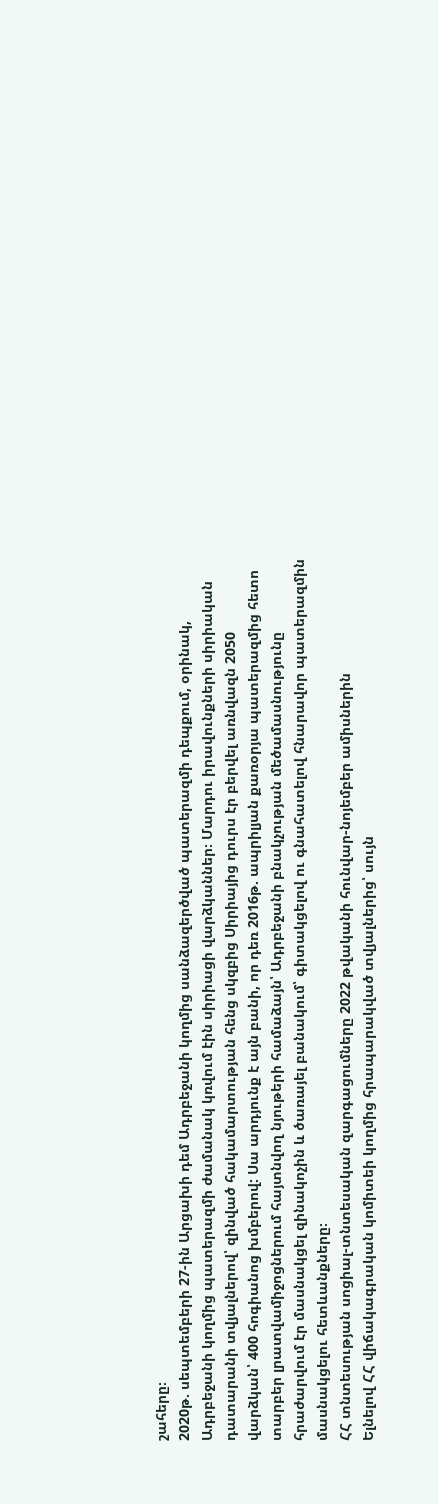շահերը։
2020թ. սեպտեմբերի 27-ին Արցախի դեմ Ադրբեջանի կողմից սանձազերծված պատերազմի դեպքում, օրինակ, Ադրբեջանի կողմից պատերազմի ժամանակ կռվում էին սիրիացի վարձկաններ։ Մարդու իրավունքների սիրիական դատարանի տվյալներով՝ զինված հակամարտության հենց սկզբից Սիրիայից դուրս էր բերվել առնվազն 2050 վարձկան՝ 400 հոգիանոց խմբերով: Սա արդյունք է այն բանի, որ դեռ 2016թ. ապրիլյան քառօրյա պատերազմից հետո տարբեր լրատվամիջոցներում հայտնվող նյութերի համաձայն՝ Ադրբեջանի բնակչության մեծամասնությունը հրաժարվում էր մասնակցել զինակոչին և ծառայել բանակում՝ գիտակցելով ու գնահատելով հնարավոր պատերազմին մասնակցելու հետևանքները։
ՀՀ տնտեսության սոցիալ-տնտեսական զարգացումները 2022 թվականի հունվար-նոյեմբեր ամիսներին
Ելնելով ՀՀ վիճակագրական կոմիտեի կողմից հրապարակված տվյալներից՝ սույն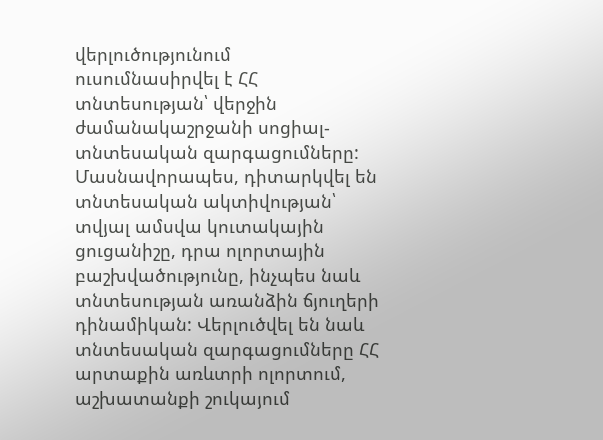վերլուծությունում ուսումնասիրվել է ՀՀ տնտեսության՝ վերջին ժամանակաշրջանի սոցիալ-տնտեսական զարգացումները: Մասնավորապես, դիտարկվել են տնտեսական ակտիվության՝ տվյալ ամսվա կուտակային ցուցանիշը, դրա ոլորտային բաշխվածությունը, ինչպես նաև տնտեսության առանձին ճյուղերի դինամիկան: Վերլուծվել են նաև տնտեսական զարգացումները ՀՀ արտաքին առևտրի ոլորտում, աշխատանքի շուկայում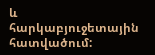և հարկաբյուջետային հատվածում: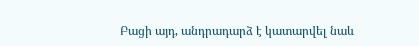Բացի այդ, անդրադարձ է կատարվել նաև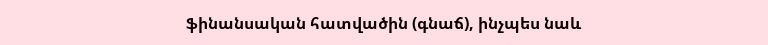ֆինանսական հատվածին (գնաճ), ինչպես նաև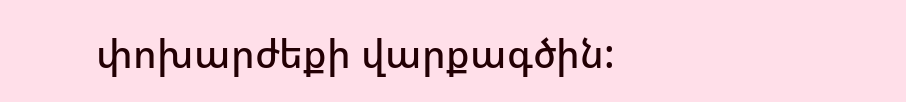փոխարժեքի վարքագծին: